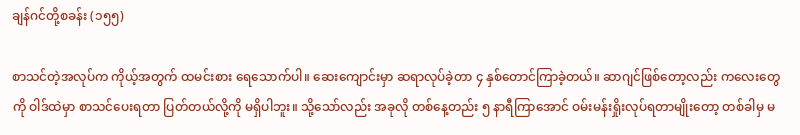ချန်ဂင်တို့စခန်း (၁၅၅)

စာသင်တဲ့အလုပ်က ကိုယ့်အတွက် ထမင်းစား ရေသောက်ပါ။ ဆေးကျောင်းမှာ ဆရာလုပ်ခဲ့တာ ၄ နှစ်တောင်ကြာခဲ့တယ်။ ဆာဂျင်ဖြစ်တော့လည်း ကလေးတွေကို ဝါဒ်ထဲမှာ စာသင်ပေးရတာ ပြတ်တယ်လို့ကို မရှိပါဘူး။ သို့သော်လည်း အခုလို တစ်နေ့တည်း ၅ နာရီကြာအောင် ဝမ်းမန်းရှိုးလုပ်ရတာမျိုးတော့ တစ်ခါမှ မ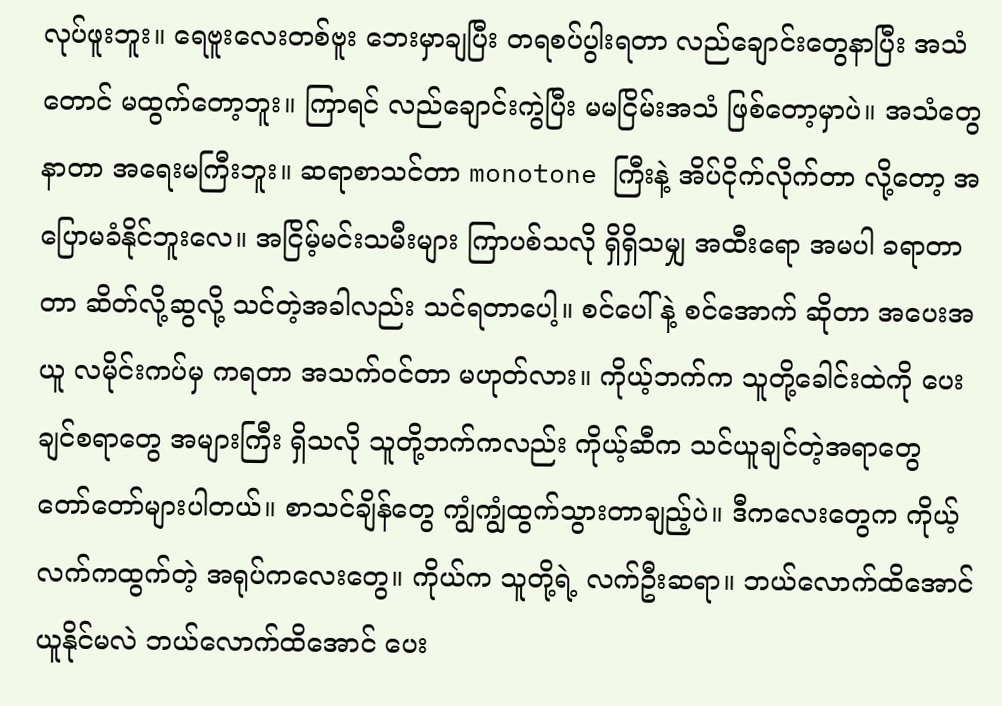လုပ်ဖူးဘူး။ ရေဗူးလေးတစ်ဗူး ဘေးမှာချပြီး တရစပ်ပွါးရတာ လည်ချောင်းတွေနာပြီး အသံတောင် မထွက်တော့ဘူး။ ကြာရင် လည်ချောင်းကွဲပြီး မမငြိမ်းအသံ ဖြစ်တော့မှာပဲ။ အသံတွေနာတာ အရေးမကြီးဘူး။ ဆရာစာသင်တာ monotone ကြီးနဲ့ အိပ်ငိုက်လိုက်တာ လို့တော့ အပြောမခံနိုင်ဘူးလေ။ အငြိမ့်မင်းသမီးများ ကြာပစ်သလို ရှိရှိသမျှ အထီးရော အမပါ ခရာတာတာ ဆိတ်လို့ဆွလို့ သင်တဲ့အခါလည်း သင်ရတာပေါ့။ စင်ပေါ် နဲ့ စင်အောက် ဆိုတာ အပေးအယူ လမိုင်းကပ်မှ ကရတာ အသက်ဝင်တာ မဟုတ်လား။ ကိုယ့်ဘက်က သူတို့ခေါင်းထဲကို ပေးချင်စရာတွေ အများကြီး ရှိသလို သူတို့ဘက်ကလည်း ကိုယ့်ဆီက သင်ယူချင်တဲ့အရာတွေ တော်တော်များပါတယ်။ စာသင်ချိန်တွေ ကျွံကျွံထွက်သွားတာချည့်ပဲ။ ဒီကလေးတွေက ကိုယ့်လက်ကထွက်တဲ့ အရုပ်ကလေးတွေ။ ကိုယ်က သူတို့ရဲ့ လက်ဦးဆရာ။ ဘယ်လောက်ထိအောင် ယူနိုင်မလဲ ဘယ်လောက်ထိအောင် ပေး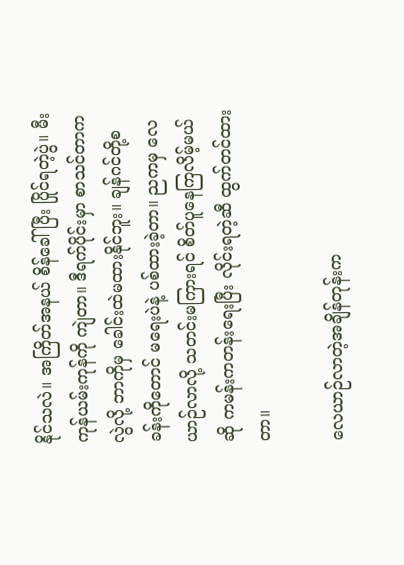နိုင်သလဲ။ အကြိတ်အနယ် စိန်ခေါ်ပြီး ပြိုင်ရတဲ့ပွဲ။ မီးကုန်ယမ်းကုန်ကို ကျဲတာ။ ဒီရက်ပိုင်းမှာ စာသင်တာကလွဲလို့ ဘာကိုမှ ခေါင်းထဲမထားနိုင်ဘူး။ ချန်ဂင်တို့စခန်းကိုတောင် မရေးပဲနဲ့ ပစ်ထားခဲ့တာ။ ညကမှ လေယာဉ်လာလို့ သတင်းမကြားရင် စိတ်ပူနေကြလိမ့်မယ် ဆို ကမန်းကတန်းရေးပြီး လိုင်းရတဲ့ဆီ ထွက်တင်ထားတာ။

လေယာဉ်လာတဲ့အချိန်တုန်းက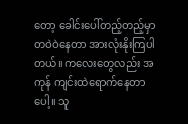တော့ ခေါင်းပေါ်တည့်တည့်မှာ တဝဲဝဲနေတာ အားလုံးနိုးကြပါတယ်။ ကလေးတွေလည်း အကုန် ကျင်းထဲရောက်နေတာပေါ့။ သူ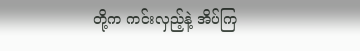တို့က ကင်းလှည့်နဲ့ အိပ်ကြ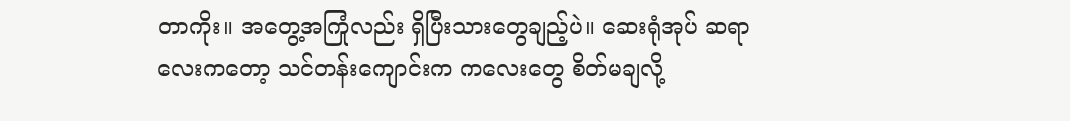တာကိုး။ အတွေ့အကြုံလည်း ရှိပြီးသားတွေချည့်ပဲ။ ဆေးရုံအုပ် ဆရာလေးကတော့ သင်တန်းကျောင်းက ကလေးတွေ စိတ်မချလို့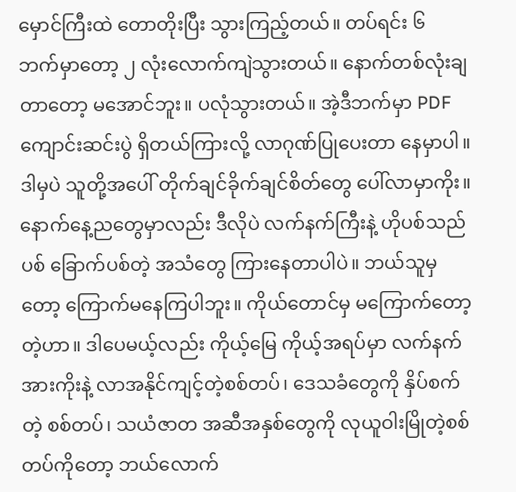မှောင်ကြီးထဲ တောတိုးပြီး သွားကြည့်တယ်။ တပ်ရင်း ၆ ဘက်မှာတော့ ၂ လုံးလောက်ကျဲသွားတယ်။ နောက်တစ်လုံးချတာတော့ မအောင်ဘူး။ ပလုံသွားတယ်။ အဲ့ဒီဘက်မှာ PDF ကျောင်းဆင်းပွဲ ရှိတယ်ကြားလို့ လာဂုဏ်ပြုပေးတာ နေမှာပါ။ ဒါမှပဲ သူတို့အပေါ် တိုက်ချင်ခိုက်ချင်စိတ်တွေ ပေါ်လာမှာကိုး။ နောက်နေ့ညတွေမှာလည်း ဒီလိုပဲ လက်နက်ကြီးနဲ့ ဟိုပစ်သည်ပစ် ခြောက်ပစ်တဲ့ အသံတွေ ကြားနေတာပါပဲ။ ဘယ်သူမှတော့ ကြောက်မနေကြပါဘူး။ ကိုယ်တောင်မှ မကြောက်တော့တဲ့ဟာ။ ဒါပေမယ့်လည်း ကိုယ့်မြေ ကိုယ့်အရပ်မှာ လက်နက်အားကိုးနဲ့ လာအနိုင်ကျင့်တဲ့စစ်တပ်၊ ဒေသခံတွေကို နှိပ်စက်တဲ့ စစ်တပ်၊ သယံဇာတ အဆီအနှစ်တွေကို လုယူဝါးမြိုတဲ့စစ်တပ်ကိုတော့ ဘယ်လောက်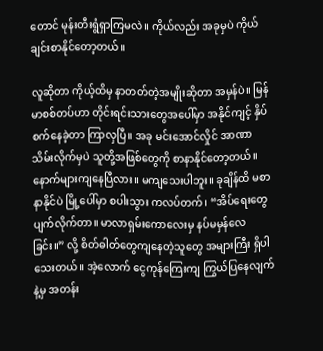တောင် မုန်းတီးရွံရှာကြမလဲ။ ကိုယ်လည်း အခုမှပဲ ကိုယ်ချင်းစာနိုင်တော့တယ်။

လူဆိုတာ ကိုယ့်ထိမှ နာတတ်တဲ့အမျိုးဆိုတာ အမှန်ပဲ။ မြန်မာစစ်တပ်ဟာ တိုင်းရင်းသားတွေအပေါ်မှာ အနိုင်ကျင့် နှိပ်စက်နေခဲ့တာ ကြာလှပြီ။ အခု မင်းအောင်လှိုင် အာဏာသိမ်းလိုက်မှပဲ သူတို့အဖြစ်တွေကို စာနာနိုင်တော့တယ်။ နောက်များကျနေပြီလား။ မကျသေးပါဘူး။ ခုချိန်ထိ မစာနာနိုင်ပဲ မြို့ပေါ်မှာ စပါးသွား ကလပ်တက်၊ “အိပ်ရေးတွေပျက်လိုက်တာ။ မာလာရှမ်းကောလေးမှ နပ်မမှန်လေခြင်း။” လို့ စိတ်ဓါတ်တွေကျနေတဲ့သူတွေ အများကြီး ရှိပါသေးတယ်။ အဲ့လောက် ငွေကုန်ကြေးကျ ကြွယ်ပြနေလျက်နဲ့မှ အတန်း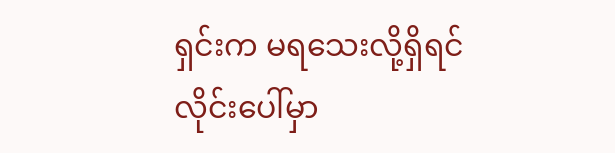ရှင်းက မရသေးလို့ရှိရင် လိုင်းပေါ်မှာ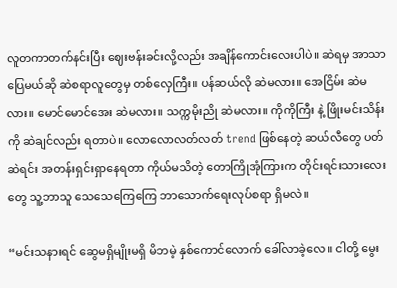လူတကာတက်နင်းပြီး ဈေးဗန်းခင်းလို့လည်း အချိန်ကောင်းလေးပါပဲ။ ဆဲရမှ အာသာပြေမယ်ဆို ဆဲစရာလူတွေမှ တစ်လှေကြီး။ ပန်ဆယ်လို ဆဲမလား။ အေငြိမ်း ဆဲမလား။ မောင်မောင်အေး ဆဲမလား။ သက္ကမိုးညို ဆဲမလား။ ကိုကိုကြီး နဲ့ ဖြိုးမင်းသိန်းကို ဆဲချင်လည်း ရတာပဲ။ လောလောလတ်လတ် trend ဖြစ်နေတဲ့ ဆယ်လီတွေ ပတ်ဆဲရင်း အတန်းရှင်းရှာနေရတာ ကိုယ်မသိတဲ့ တောကြိုအုံကြားက တိုင်းရင်းသားလေးတွေ သူ့ဘာသူ သေသေကြေကြေ ဘာသောက်ရေးလုပ်စရာ ရှိမလဲ။

“မင်းသနားရင် ဆွေမရှိမျိုးမရှိ မိဘမဲ့ နှစ်ကောင်လောက် ခေါ်လာခဲ့လေ။ ငါတို့ မွေး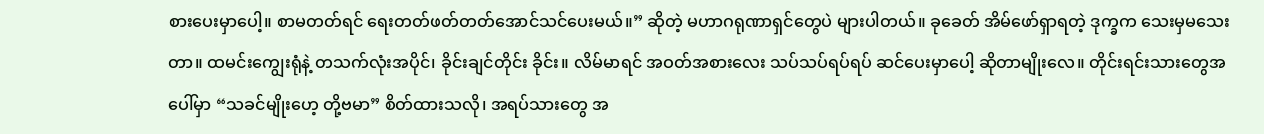စားပေးမှာပေါ့။ စာမတတ်ရင် ရေးတတ်ဖတ်တတ်အောင်သင်ပေးမယ်။” ဆိုတဲ့ မဟာဂရုဏာရှင်တွေပဲ များပါတယ်။ ခုခေတ် အိမ်ဖော်ရှာရတဲ့ ဒုက္ခက သေးမှမသေးတာ။ ထမင်းကျွေးရုံနဲ့ တသက်လုံးအပိုင်၊ ခိုင်းချင်တိုင်း ခိုင်း။ လိမ်မာရင် အဝတ်အစားလေး သပ်သပ်ရပ်ရပ် ဆင်ပေးမှာပေါ့ ဆိုတာမျိုးလေ။ တိုင်းရင်းသားတွေအပေါ်မှာ “သခင်မျိုးဟေ့ တို့ဗမာ” စိတ်ထားသလို၊ အရပ်သားတွေ အ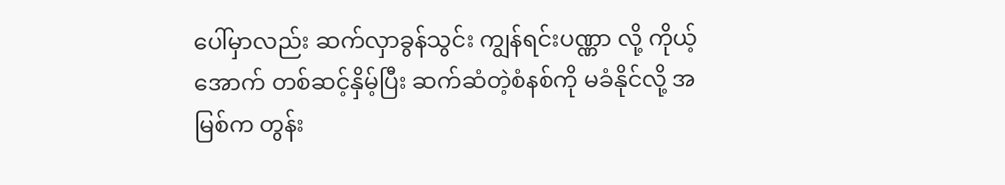ပေါ်မှာလည်း ဆက်လှာခွန်သွင်း ကျွန်ရင်းပဏ္ဏာ လို့ ကိုယ့်အောက် တစ်ဆင့်နှိမ့်ပြီး ဆက်ဆံတဲ့စံနစ်ကို မခံနိုင်လို့ အမြစ်က တွန်း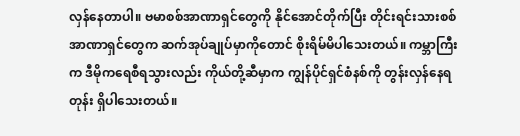လှန်နေတာပါ။ ဗမာစစ်အာဏာရှင်တွေကို နိုင်အောင်တိုက်ပြီး တိုင်းရင်းသားစစ်အာဏာရှင်တွေက ဆက်အုပ်ချုပ်မှာကိုတောင် စိုးရိမ်မိပါသေးတယ်။ ကမ္ဘာကြီးက ဒီမိုကရေစီရသွားလည်း ကိုယ်တို့ဆီမှာက ကျွန်ပိုင်ရှင်စံနစ်ကို တွန်းလှန်နေရတုန်း ရှိပါသေးတယ်။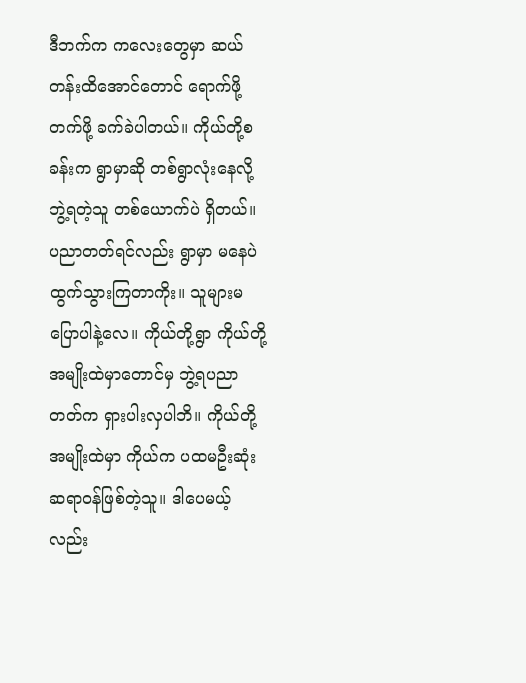ဒီဘက်က ကလေးတွေမှာ ဆယ်တန်းထိအောင်တောင် ရောက်ဖို့တက်ဖို့ ခက်ခဲပါတယ်။ ကိုယ်တို့စခန်းက ရွာမှာဆို တစ်ရွာလုံးနေလို့ ဘွဲ့ရတဲ့သူ တစ်ယောက်ပဲ ရှိတယ်။ ပညာတတ်ရင်လည်း ရွာမှာ မနေပဲ ထွက်သွားကြတာကိုး။ သူများမပြောပါနဲ့လေ။ ကိုယ်တို့ရွာ ကိုယ်တို့အမျိုးထဲမှာတောင်မှ ဘွဲ့ရပညာတတ်က ရှားပါးလှပါဘိ။ ကိုယ်တို့အမျိုးထဲမှာ ကိုယ်က ပထမဦးဆုံး ဆရာဝန်ဖြစ်တဲ့သူ။ ဒါပေမယ့်လည်း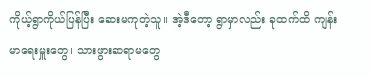ကိုယ့်ရွာကိုယ်ပြန်ပြီး ဆေးမကုတဲ့သူ။ အဲ့ဒီတော့ ရွာမှာလည်း ခုထက်ထိ ကျန်းမာရေးမှူးတွေ၊ သားဖွားဆရာမတွေ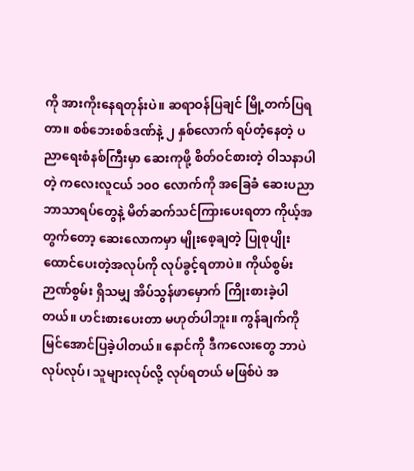ကို အားကိုးနေရတုန်းပဲ။ ဆရာဝန်ပြချင် မြို့တက်ပြရတာ။ စစ်ဘေးစစ်ဒဏ်နဲ့ ၂ နှစ်လောက် ရပ်တံ့နေတဲ့ ပညာရေးစံနစ်ကြီးမှာ ဆေးကုဖို့ စိတ်ဝင်စားတဲ့ ဝါသနာပါတဲ့ ကလေးလူငယ် ၁၀၀ လောက်ကို အခြေခံ ဆေးပညာ ဘာသာရပ်တွေနဲ့ မိတ်ဆက်သင်ကြားပေးရတာ ကိုယ့်အတွက်တော့ ဆေးလောကမှာ မျိုးစေ့ချတဲ့ ပြုစုပျိုးထောင်ပေးတဲ့အလုပ်ကို လုပ်ခွင့်ရတာပဲ။ ကိုယ်စွမ်းဉာဏ်စွမ်း ရှိသမျှ အိပ်သွန်ဖာမှောက် ကြိုးစားခဲ့ပါတယ်။ ဟင်းစားပေးတာ မဟုတ်ပါဘူး။ ကွန်ချက်ကို မြင်အောင်ပြခဲ့ပါတယ်။ နောင်ကို ဒီကလေးတွေ ဘာပဲလုပ်လုပ်၊ သူများလုပ်လို့ လုပ်ရတယ် မဖြစ်ပဲ အ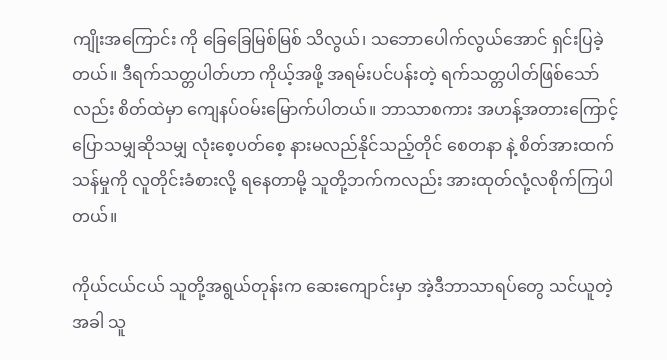ကျိုးအကြောင်း ကို ခြေခြေမြစ်မြစ် သိလွယ်၊ သဘောပေါက်လွယ်အောင် ရှင်းပြခဲ့တယ်။ ဒီရက်သတ္တပါတ်ဟာ ကိုယ့်အဖို့ အရမ်းပင်ပန်းတဲ့ ရက်သတ္တပါတ်ဖြစ်သော်လည်း စိတ်ထဲမှာ ကျေနပ်ဝမ်းမြောက်ပါတယ်။ ဘာသာစကား အဟန့်အတားကြောင့် ပြောသမျှဆိုသမျှ လုံးစေ့ပတ်စေ့ နားမလည်နိုင်သည့်တိုင် စေတနာ နဲ့ စိတ်အားထက်သန်မှုကို လူတိုင်းခံစားလို့ ရနေတာမို့ သူတို့ဘက်ကလည်း အားထုတ်လုံ့လစိုက်ကြပါတယ်။

ကိုယ်ငယ်ငယ် သူတို့အရွယ်တုန်းက ဆေးကျောင်းမှာ အဲ့ဒီဘာသာရပ်တွေ သင်ယူတဲ့အခါ သူ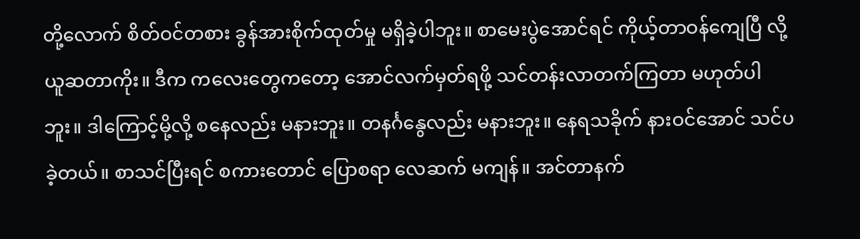တို့လောက် စိတ်ဝင်တစား ခွန်အားစိုက်ထုတ်မှု မရှိခဲ့ပါဘူး။ စာမေးပွဲအောင်ရင် ကိုယ့်တာဝန်ကျေပြီ လို့ ယူဆတာကိုး။ ဒီက ကလေးတွေကတော့ အောင်လက်မှတ်ရဖို့ သင်တန်းလာတက်ကြတာ မဟုတ်ပါဘူး။ ဒါကြောင့်မို့လို့ စနေလည်း မနားဘူး။ တနင်္ဂနွေလည်း မနားဘူး။ နေရသခိုက် နားဝင်အောင် သင်ပခဲ့တယ်။ စာသင်ပြီးရင် စကားတောင် ပြောစရာ လေဆက် မကျန်။ အင်တာနက်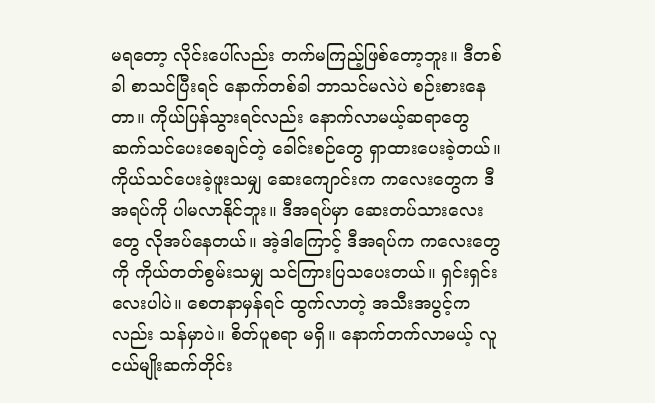မရတော့ လိုင်းပေါ်လည်း တက်မကြည့်ဖြစ်တော့ဘူး။ ဒီတစ်ခါ စာသင်ပြီးရင် နောက်တစ်ခါ ဘာသင်မလဲပဲ စဉ်းစားနေတာ။ ကိုယ်ပြန်သွားရင်လည်း နောက်လာမယ့်ဆရာတွေ ဆက်သင်ပေးစေချင်တဲ့ ခေါင်းစဉ်တွေ ရှာထားပေးခဲ့တယ်။ ကိုယ်သင်ပေးခဲ့ဖူးသမျှ ဆေးကျောင်းက ကလေးတွေက ဒီအရပ်ကို ပါမလာနိုင်ဘူး။ ဒီအရပ်မှာ ဆေးတပ်သားလေးတွေ လိုအပ်နေတယ်။ အဲ့ဒါကြောင့် ဒီအရပ်က ကလေးတွေကို ကိုယ်တတ်စွမ်းသမျှ သင်ကြားပြသပေးတယ်။ ရှင်းရှင်းလေးပါပဲ။ စေတနာမှန်ရင် ထွက်လာတဲ့ အသီးအပွင့်ကလည်း သန်မှာပဲ။ စိတ်ပူစရာ မရှိ။ နောက်တက်လာမယ့် လူငယ်မျိုးဆက်တိုင်း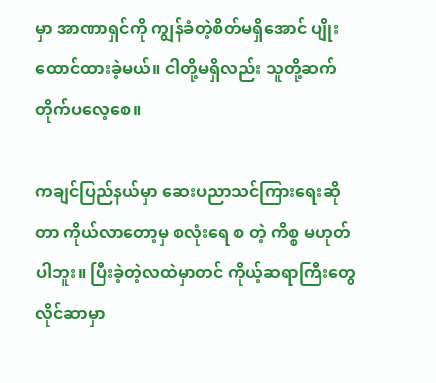မှာ အာဏာရှင်ကို ကျွန်ခံတဲ့စိတ်မရှိအောင် ပျိုးထောင်ထားခဲ့မယ်။ ငါတို့မရှိလည်း သူတို့ဆက်တိုက်ပလေ့စေ။

ကချင်ပြည်နယ်မှာ ဆေးပညာသင်ကြားရေးဆိုတာ ကိုယ်လာတော့မှ စလုံးရေ စ တဲ့ ကိစ္စ မဟုတ်ပါဘူး။ ပြီးခဲ့တဲ့လထဲမှာတင် ကိုယ့်ဆရာကြီးတွေ လိုင်ဆာမှာ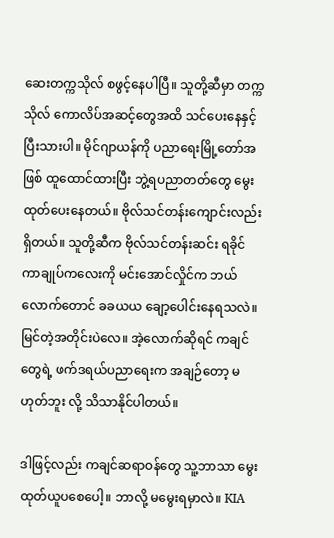ဆေးတက္ကသိုလ် စဖွင့်နေပါပြီ။ သူတို့ဆီမှာ တက္ကသိုလ် ကောလိပ်အဆင့်တွေအထိ သင်ပေးနေနှင့်ပြီးသားပါ။ မိုင်ဂျာယန်ကို ပညာရေးမြို့တော်အဖြစ် ထူထောင်ထားပြီး ဘွဲ့ရပညာတတ်တွေ မွေးထုတ်ပေးနေတယ်။ ဗိုလ်သင်တန်းကျောင်းလည်းရှိတယ်။ သူတို့ဆီက ဗိုလ်သင်တန်းဆင်း ရခိုင်ကာချုပ်ကလေးကို မင်းအောင်လှိုင်က ဘယ်လောက်တောင် ခခယယ ချော့ပေါင်းနေရသလဲ။ မြင်တဲ့အတိုင်းပဲလေ။ အဲ့လောက်ဆိုရင် ကချင်တွေရဲ့ ဖက်ဒရယ်ပညာရေးက အချဉ်တော့ မဟုတ်ဘူး လို့ သိသာနိုင်ပါတယ်။

ဒါဖြင့်လည်း ကချင်ဆရာဝန်တွေ သူ့ဘာသာ မွေးထုတ်ယူပစေပေါ့။ ဘာလို့ မမွေးရမှာလဲ။ KIA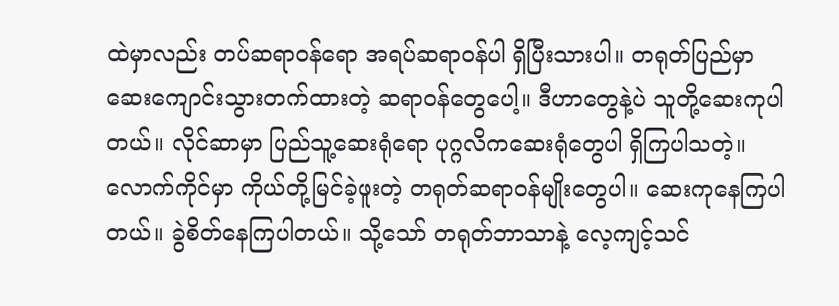ထဲမှာလည်း တပ်ဆရာဝန်ရော အရပ်ဆရာဝန်ပါ ရှိပြီးသားပါ။ တရုတ်ပြည်မှာ ဆေးကျောင်းသွားတက်ထားတဲ့ ဆရာဝန်တွေပေါ့။ ဒီဟာတွေနဲ့ပဲ သူတို့ဆေးကုပါတယ်။ လိုင်ဆာမှာ ပြည်သူ့ဆေးရုံရော ပုဂ္ဂလိကဆေးရုံတွေပါ ရှိကြပါသတဲ့။ လောက်ကိုင်မှာ ကိုယ်တို့မြင်ခဲ့ဖူးတဲ့ တရုတ်ဆရာဝန်မျိုးတွေပါ။ ဆေးကုနေကြပါတယ်။ ခွဲစိတ်နေကြပါတယ်။ သို့သော် တရုတ်ဘာသာနဲ့ လေ့ကျင့်သင်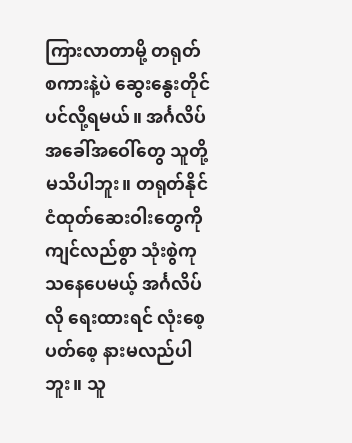ကြားလာတာမို့ တရုတ်စကားနဲ့ပဲ ဆွေးနွေးတိုင်ပင်လို့ရမယ်။ အင်္ဂလိပ် အခေါ်အဝေါ်တွေ သူတို့ မသိပါဘူး။ တရုတ်နိုင်ငံထုတ်ဆေးဝါးတွေကို ကျင်လည်စွာ သုံးစွဲကုသနေပေမယ့် အင်္ဂလိပ်လို ရေးထားရင် လုံးစေ့ပတ်စေ့ နားမလည်ပါဘူး။ သူ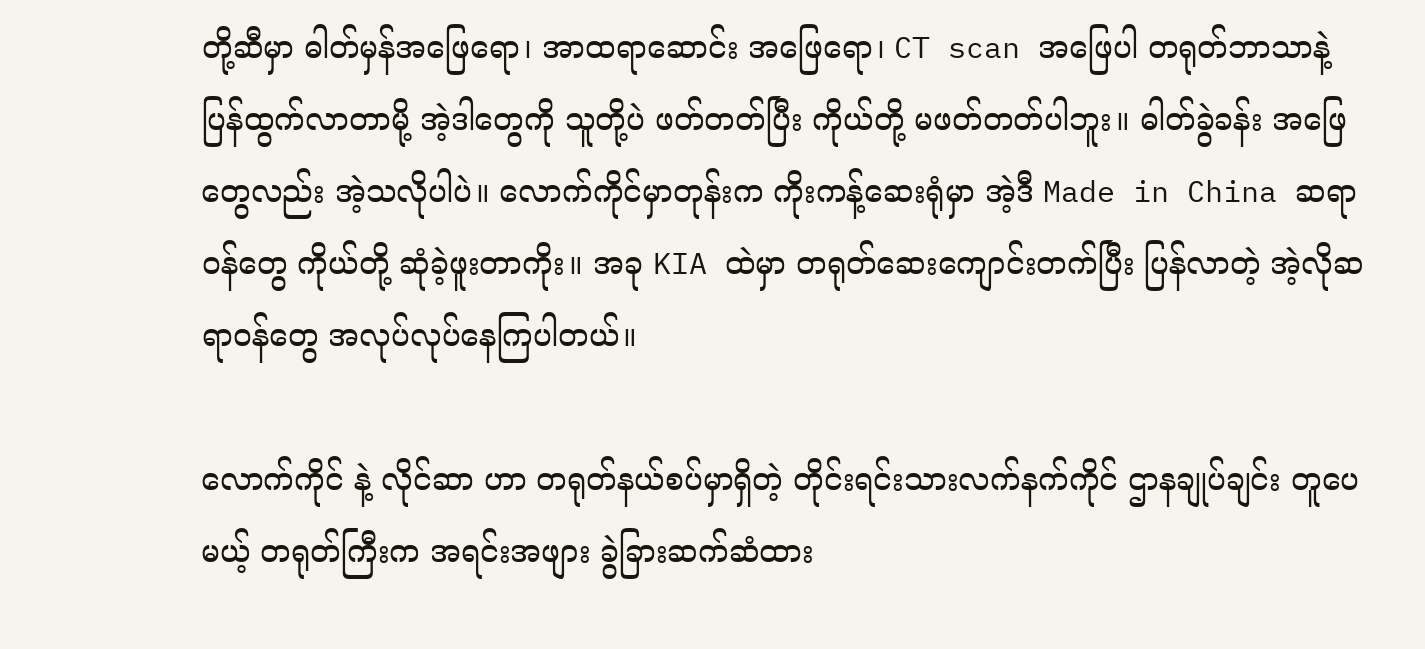တို့ဆီမှာ ဓါတ်မှန်အဖြေရော၊ အာထရာဆောင်း အဖြေရော၊ CT scan အဖြေပါ တရုတ်ဘာသာနဲ့ ပြန်ထွက်လာတာမို့ အဲ့ဒါတွေကို သူတို့ပဲ ဖတ်တတ်ပြီး ကိုယ်တို့ မဖတ်တတ်ပါဘူး။ ဓါတ်ခွဲခန်း အဖြေတွေလည်း အဲ့သလိုပါပဲ။ လောက်ကိုင်မှာတုန်းက ကိုးကန့်ဆေးရုံမှာ အဲ့ဒီ Made in China ဆရာဝန်တွေ ကိုယ်တို့ ဆုံခဲ့ဖူးတာကိုး။ အခု KIA ထဲမှာ တရုတ်ဆေးကျောင်းတက်ပြီး ပြန်လာတဲ့ အဲ့လိုဆရာဝန်တွေ အလုပ်လုပ်နေကြပါတယ်။

လောက်ကိုင် နဲ့ လိုင်ဆာ ဟာ တရုတ်နယ်စပ်မှာရှိတဲ့ တိုင်းရင်းသားလက်နက်ကိုင် ဌာနချုပ်ချင်း တူပေမယ့် တရုတ်ကြီးက အရင်းအဖျား ခွဲခြားဆက်ဆံထား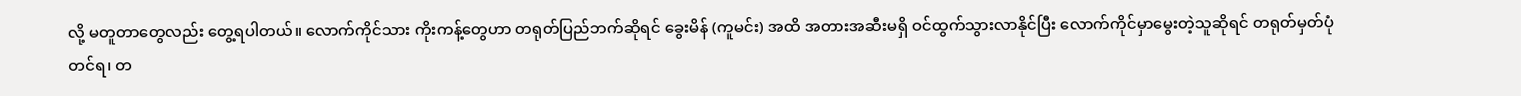လို့ မတူတာတွေလည်း တွေ့ရပါတယ်။ လောက်ကိုင်သား ကိုးကန့်တွေဟာ တရုတ်ပြည်ဘက်ဆိုရင် ခွေးမိန် (ကူမင်း) အထိ အတားအဆီးမရှိ ဝင်ထွက်သွားလာနိုင်ပြီး လောက်ကိုင်မှာမွေးတဲ့သူဆိုရင် တရုတ်မှတ်ပုံတင်ရ၊ တ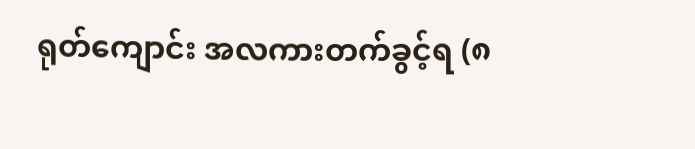ရုတ်ကျောင်း အလကားတက်ခွင့်ရ (၈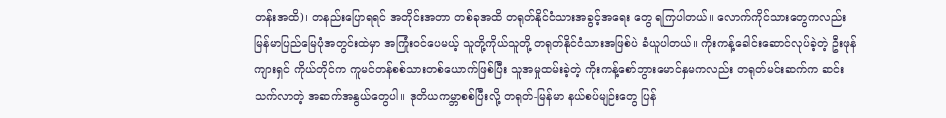တန်းအထိ)၊ တနည်းပြောရရင် အတိုင်းအတာ တစ်ခုအထိ တရုတ်နိုင်ငံသားအခွင့်အရေး တွေ ရကြပါတယ်။ လောက်ကိုင်သားတွေကလည်း မြန်မာပြည်မြေပုံအတွင်းထဲမှာ အကြုံးဝင်ပေမယ့် သူတို့ကိုယ်သူတို့ တရုတ်နိုင်ငံသားအဖြစ်ပဲ ခံယူပါတယ်။ ကိုးကန့်ခေါင်းဆောင်လုပ်ခဲ့တဲ့ ဦးဖုန်ကျားရှင် ကိုယ်တိုင်က ကူမင်တန်စစ်သားတစ်ယောက်ဖြစ်ပြီး သူအမှုထမ်းခဲ့တဲ့ ကိုးကန့်စော်ဘွားမောင်နှမကလည်း တရုတ်မင်းဆက်က ဆင်းသက်လာတဲ့ အဆက်အနွယ်တွေပါ။ ဒုတိယကမ္ဘာစစ်ပြီးလို့ တရုတ်-မြန်မာ နယ်စပ်မျဉ်းတွေ ပြန်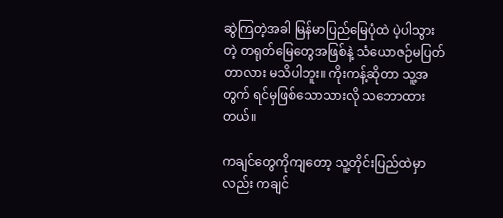ဆွဲကြတဲ့အခါ မြန်မာပြည်မြေပုံထဲ ပဲ့ပါသွားတဲ့ တရုတ်မြေတွေအဖြစ်နဲ့ သံယောဇဉ်မပြတ်တာလား မသိပါဘူး။ ကိုးကန့်ဆိုတာ သူ့အတွက် ရင်မှဖြစ်သောသားလို သဘောထားတယ်။

ကချင်တွေကိုကျတော့ သူ့တိုင်းပြည်ထဲမှာလည်း ကချင်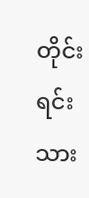တိုင်းရင်းသား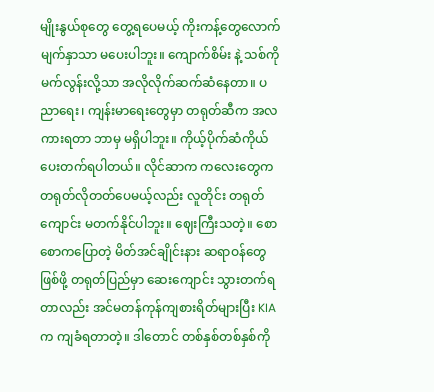မျိုးနွယ်စုတွေ တွေ့ရပေမယ့် ကိုးကန့်တွေလောက် မျက်နှာသာ မပေးပါဘူး။ ကျောက်စိမ်း နဲ့ သစ်ကို မက်လွန်းလို့သာ အလိုလိုက်ဆက်ဆံနေတာ။ ပညာရေး၊ ကျန်းမာရေးတွေမှာ တရုတ်ဆီက အလကားရတာ ဘာမှ မရှိပါဘူး။ ကိုယ့်ပိုက်ဆံကိုယ်ပေးတက်ရပါတယ်။ လိုင်ဆာက ကလေးတွေက တရုတ်လိုတတ်ပေမယ့်လည်း လူတိုင်း တရုတ်ကျောင်း မတက်နိုင်ပါဘူး။ ဈေးကြီးသတဲ့။ စောစောကပြောတဲ့ မိတ်အင်ချိုင်းနား ဆရာဝန်တွေဖြစ်ဖို့ တရုတ်ပြည်မှာ ဆေးကျောင်း သွားတက်ရတာလည်း အင်မတန်ကုန်ကျစားရိတ်များပြီး KIA က ကျခံရတာတဲ့။ ဒါတောင် တစ်နှစ်တစ်နှစ်ကို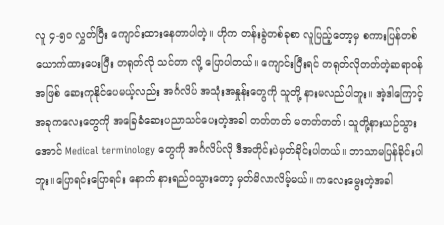လူ ၄-၅၀ လွှတ်ပြီး ကျောင်းထားနေတာပါတဲ့။ ဟိုက တန်းခွဲတစ်ခုစာ လူပြည့်တော့မှ စကားပြန်တစ်ယောက်ထားပေးပြီး တရုတ်လို သင်တာ လို့ ပြောပါတယ်။ ကျောင်းပြီးရင် တရုတ်လိုတတ်တဲ့ဆရာဝန်အဖြစ် ဆေးကုနိုင်ပေမယ့်လည်း အင်္ဂလိပ် အသုံးအနှုန်းတွေကို သူတို့ နားမလည်ပါဘူး။ အဲ့ဒါကြောင့် အခုကလေးတွေကို အခြေခံဆေးပညာသင်ပေးတဲ့အခါ တတ်တတ် မတတ်တတ်၊ သူတို့နားယဉ်သွားအောင် Medical terminology တွေကို အင်္ဂလိပ်လို ဒီအတိုင်းပဲမှတ်ခိုင်းပါတယ်။ ဘာသာမပြန်ခိုင်းပါဘူး။ပြောရင်းပြောရင်း နောက် နားရည်ဝသွားတော့ မှတ်မိလာလိမ့်မယ်။ ကလေးမွေးတဲ့အခါ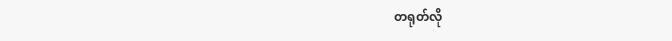တရုတ်လို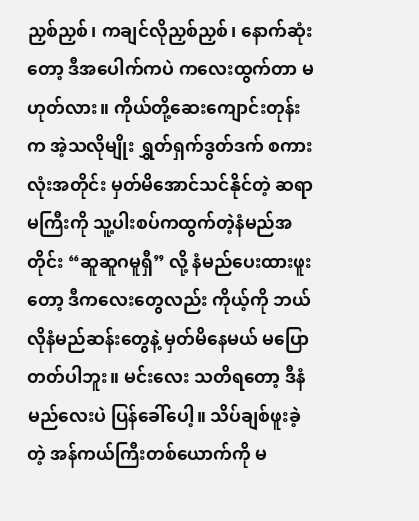ညှစ်ညှစ်၊ ကချင်လိုညှစ်ညှစ်၊ နောက်ဆုံးတော့ ဒီအပေါက်ကပဲ ကလေးထွက်တာ မဟုတ်လား။ ကိုယ်တို့ဆေးကျောင်းတုန်းက အဲ့သလိုမျိုး ရွှတ်ရှက်ဒွတ်ဒက် စကားလုံးအတိုင်း မှတ်မိအောင်သင်နိုင်တဲ့ ဆရာမကြီးကို သူ့ပါးစပ်ကထွက်တဲ့နံမည်အတိုင်း “ဆူဆူဂမူရှီ” လို့ နံမည်ပေးထားဖူးတော့ ဒီကလေးတွေလည်း ကိုယ့်ကို ဘယ်လိုနံမည်ဆန်းတွေနဲ့ မှတ်မိနေမယ် မပြောတတ်ပါဘူး။ မင်းလေး သတိရတော့ ဒီနံမည်လေးပဲ ပြန်ခေါ်ပေါ့။ သိပ်ချစ်ဖူးခဲ့တဲ့ အန်ကယ်ကြီးတစ်ယောက်ကို မ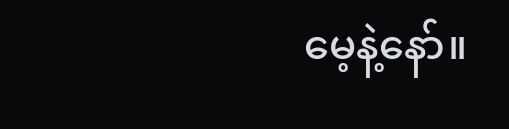မေ့နဲ့နော်။